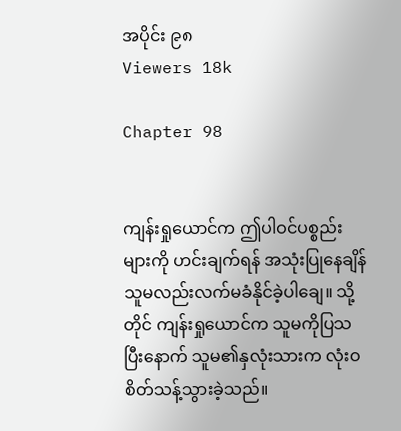အပိုင်း ၉၈
Viewers 18k

Chapter 98


ကျန်းရှုယောင်က ဤပါဝင်ပစ္စည်းများကို ဟင်းချက်ရန် အသုံးပြုနေချိန် သူမလည်းလက်မခံနိုင်ခဲ့ပါချေ။ သို့တိုင် ကျန်းရှုယောင်က သူမကိုပြသပြီးနောက် သူမ၏နှလုံးသားက လုံးဝစိတ်သန့်သွားခဲ့သည်။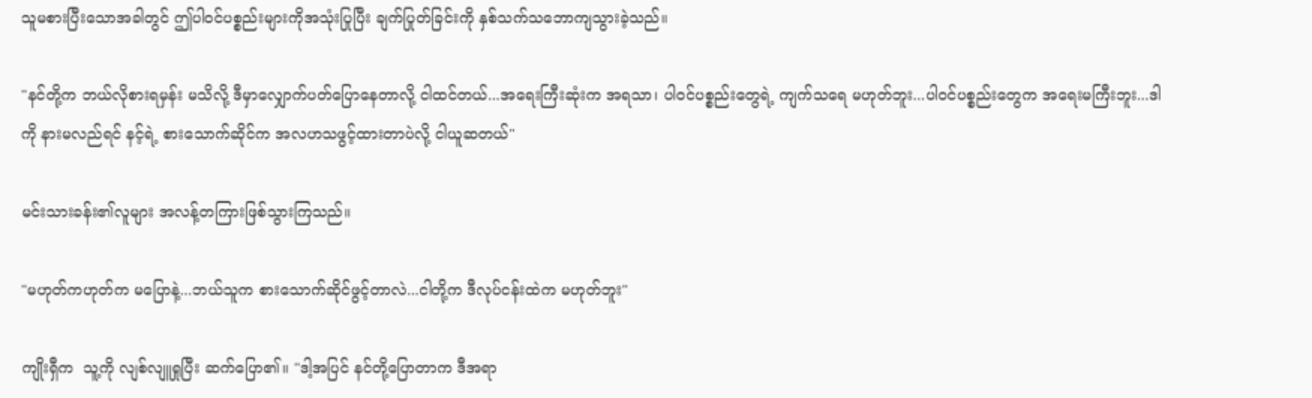သူမစားပြီးသောအခါတွင် ဤပါဝင်ပစ္စည်းများကိုအသုံးပြုပြီး ချက်ပြုတ်ခြင်းကို နှစ်သက်သဘောကျသွားခဲ့သည်။

"နင်တို့က ဘယ်လိုစားရမှန်း မသိလို့ ဒီမှာလျှောက်ပတ်ပြောနေတာလို့ ငါထင်တယ်...အရေးကြီးဆုံးက အရသာ၊ ပါဝင်ပစ္စည်းတွေရဲ့ ကျက်သရေ မဟုတ်ဘူး...ပါဝင်ပစ္စည်းတွေက အရေးမကြီးဘူး...ဒါကို နားမလည်ရင် နင့်ရဲ့ စားသောက်ဆိုင်က အလဟသဖွင့်ထားတာပဲလို့ ငါယူဆတယ်"

မင်းသားခန်း၏လူများ အလန့်တကြားဖြစ်သွားကြသည်။

"မဟုတ်ကဟုတ်က မပြောနဲ့...ဘယ်သူက စားသောက်ဆိုင်ဖွင့်တာလဲ...ငါတို့က ဒီလုပ်ငန်းထဲက မဟုတ်ဘူး"

ကျိုးရှီက  သူ့ကို လျစ်လျူရှုပြီး ဆက်ပြော၏။ "ဒါ့အပြင် နင်တို့ပြောတာက ဒီအရာ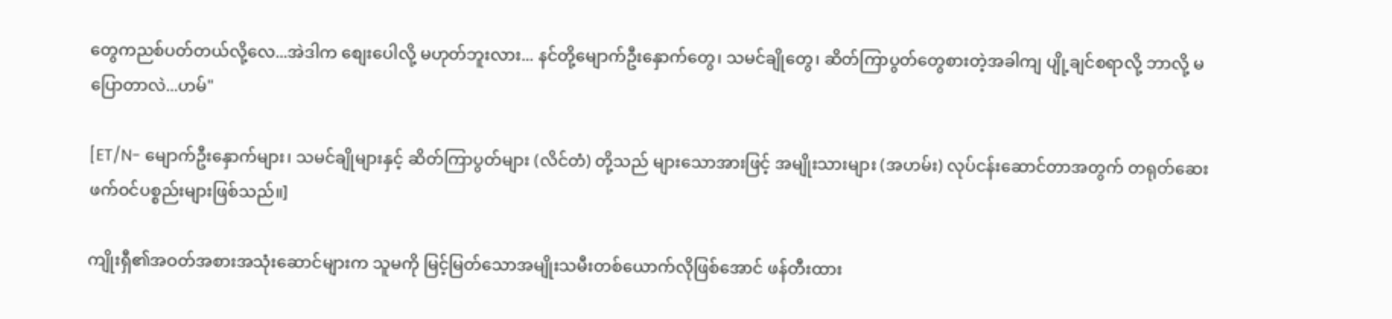တွေကညစ်ပတ်တယ်လို့လေ...အဲဒါက စျေးပေါလို့ မဟုတ်ဘူးလား... နင်တို့မျောက်ဦးနှောက်တွေ၊ သမင်ချိုတွေ၊ ဆိတ်ကြာပွတ်တွေစားတဲ့အခါကျ ပျို့ချင်စရာလို့ ဘာလို့ မပြောတာလဲ...ဟမ်"

[ET/N- မျောက်ဦးနှောက်များ၊ သမင်ချိုများနှင့် ဆိတ်ကြာပွတ်များ (လိင်တံ) တို့သည် များသောအားဖြင့် အမျိုးသားများ (အဟမ်း) လုပ်ငန်းဆောင်တာအတွက် တရုတ်ဆေးဖက်ဝင်ပစ္စည်းများဖြစ်သည်။]

ကျိုးရှီ၏အဝတ်အစားအသုံးဆောင်များက သူမကို မြင့်မြတ်သောအမျိုးသမီးတစ်ယောက်လိုဖြစ်အောင် ဖန်တီးထား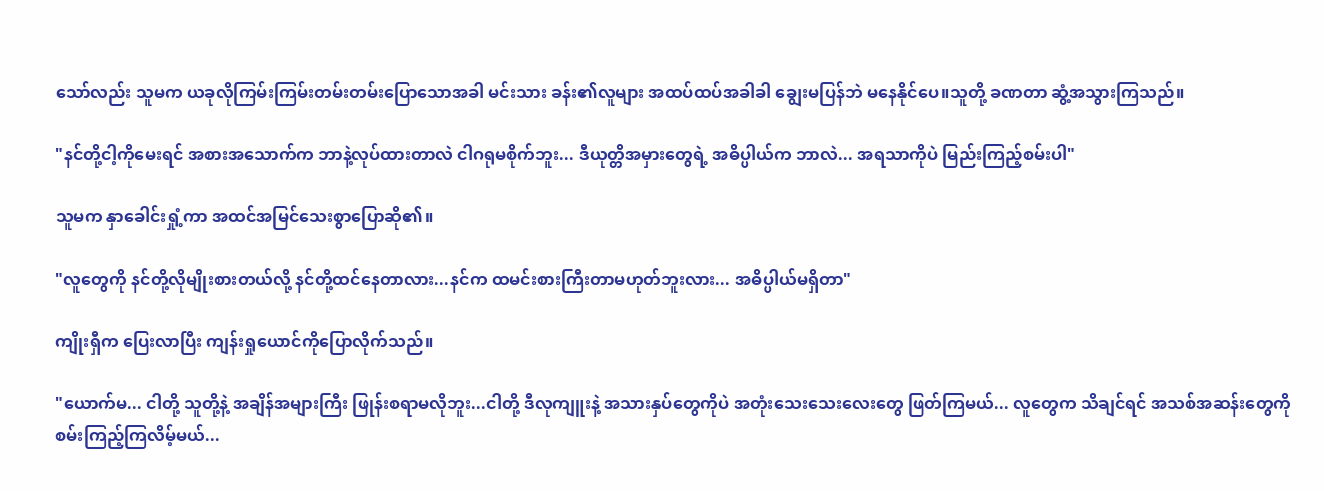သော်လည်း သူမက ယခုလိုကြမ်းကြမ်းတမ်းတမ်းပြောသောအခါ မင်းသား ခန်း၏လူများ အထပ်ထပ်အခါခါ ချွေးမပြန်ဘဲ မနေနိုင်ပေ။သူတို့ ခဏတာ ဆွံ့အသွားကြသည်။

"နင်တို့ငါ့ကိုမေးရင် အစားအသောက်က ဘာနဲ့လုပ်ထားတာလဲ ငါဂရုမစိုက်ဘူး... ဒီယုတ္တိအမှားတွေရဲ့ အဓိပ္ပါယ်က ဘာလဲ... အရသာကိုပဲ မြည်းကြည့်စမ်းပါ"

သူမက နှာခေါင်းရှုံ့ကာ အထင်အမြင်သေးစွာပြောဆို၏။

"လူတွေကို နင်တို့လိုမျိုးစားတယ်လို့ နင်တို့ထင်နေတာလား...နင်က ထမင်းစားကြီးတာမဟုတ်ဘူးလား... အဓိပ္ပါယ်မရှိတာ"

ကျိုးရှီက ပြေးလာပြီး ကျန်းရှုယောင်ကိုပြောလိုက်သည်။

"ယောက်မ... ငါတို့ သူတို့နဲ့ အချိန်အများကြီး ဖြုန်းစရာမလိုဘူး...ငါတို့ ဒီလုကျူးနဲ့ အသားနှပ်တွေကိုပဲ အတုံးသေးသေးလေးတွေ ဖြတ်ကြမယ်... လူတွေက သိချင်ရင် အသစ်အဆန်းတွေကို စမ်းကြည့်ကြလိမ့်မယ်...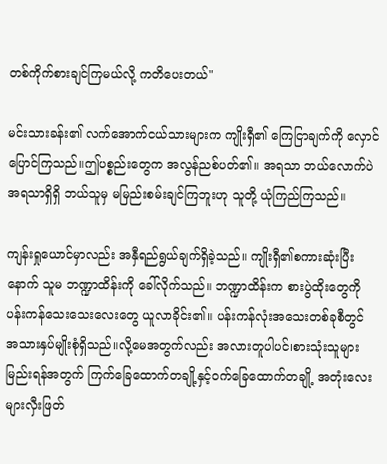တစ်ကိုက်စားချင်ကြမယ်လို့ ကတိပေးတယ်"

မင်းသားခန်း၏ လက်အောက်ငယ်သားများက ကျိုးရှီ၏ ကြေငြာချက်ကို လှောင်ပြောင်ကြသည်။ဤပစ္စည်းတွေက အလွန်ညစ်ပတ်၏။ အရသာ ဘယ်လောက်ပဲ အရသာရှိရှိ ဘယ်သူမှ မမြည်းစမ်းချင်ကြဘူးဟု သူတို့ ယုံကြည်ကြသည်။

ကျန်းရှုယောင်မှာလည်း အနှီရည်ရွယ်ချက်ရှိခဲ့သည်။ ကျိုးရှီ၏စကားဆုံးပြီးနောက် သူမ ဘဏ္ဍာထိန်းကို ခေါ်လိုက်သည်။ ဘဏ္ဍာထိန်းက စားပွဲထိုးတွေကို ပန်းကန်သေးသေးလေးတွေ ယူလာခိုင်း၏။ ပန်းကန်လုံးအသေးတစ်ခုစီတွင် အသားနှပ်မျိုးစုံရှိသည်။လို့မေအတွက်လည်း အလားတူပါပင်၊စားသုံးသူများ မြည်းရန်အတွက် ကြက်ခြေထောက်တချို့နှင့်ဝက်ခြေထောက်တချို့ အတုံးလေးများလှီးဖြတ်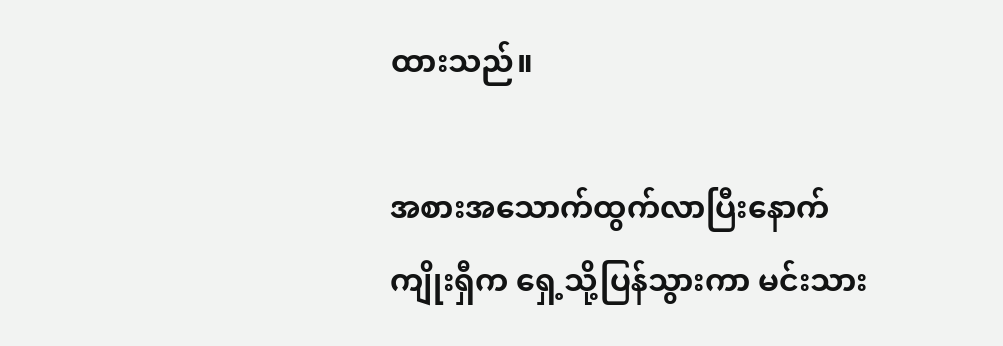ထားသည်။

အစားအသောက်ထွက်လာပြီးနောက် ကျိုးရှီက ရှေ့သို့ပြန်သွားကာ မင်းသား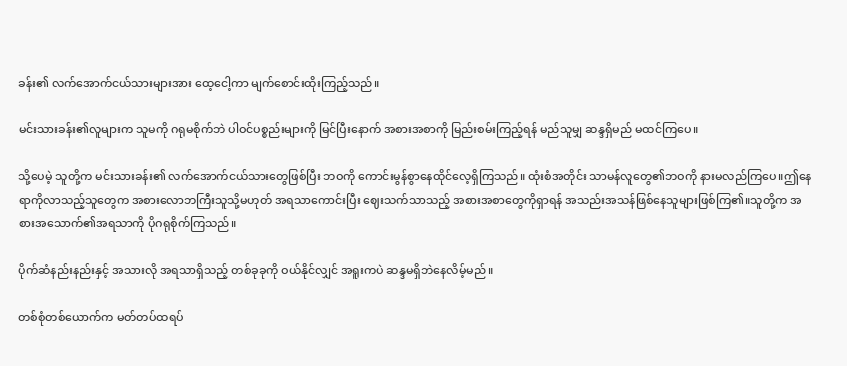ခန်း၏ လက်အောက်ငယ်သားများအား ထေ့ငေါ့ကာ မျက်စောင်းထိုးကြည့်သည်။

မင်းသားခန်း၏လူများက သူမကို ဂရုမစိုက်ဘဲ ပါဝင်ပစ္စည်းများကို မြင်ပြီးနောက် အစားအစာကို မြည်းစမ်းကြည့်ရန် မည်သူမျှ ဆန္ဒရှိမည် မထင်ကြပေ။

သို့ပေမဲ့ သူတို့က မင်းသားခန်း၏ လက်အောက်ငယ်သားတွေဖြစ်ပြီး ဘဝကို ကောင်းမွန်စွာနေထိုင်လေ့ရှိကြသည်။ ထုံးစံအတိုင်း သာမန်လူတွေ၏ဘဝကို နားမလည်ကြပေ။ဤနေရာကိုလာသည့်သူတွေက အစားလောဘကြီးသူသို့မဟုတ် အရသာကောင်းပြီး ဈေးသက်သာသည့် အစားအစာတွေကိုရှာရန် အသည်းအသန်ဖြစ်နေသူများဖြစ်ကြ၏။သူတို့က အစားအသောက်၏အရသာကို ပိုဂရုစိုက်ကြသည်။

ပိုက်ဆံနည်းနည်းနှင့် အသားလို အရသာရှိသည့် တစ်ခုခုကို ဝယ်နိုင်လျှင် အရူးကပဲ ဆန္ဒမရှိဘဲနေလိမ့်မည်။

တစ်စုံတစ်ယောက်က မတ်တပ်ထရပ်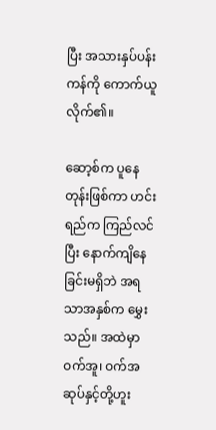ပြီး အသားနှပ်ပန်းကန်ကို ကောက်ယူလိုက်၏။

ဆော့စ်က ပူနေတုန်းဖြစ်ကာ ဟင်းရည်က ကြည်လင်ပြီး နောက်ကျိနေခြင်းမရှိဘဲ အရသာအနှစ်က မွှေးသည်။ အထဲမှာ ဝက်အူ၊ ဝက်အဆုပ်နှင့်တို့ဟူး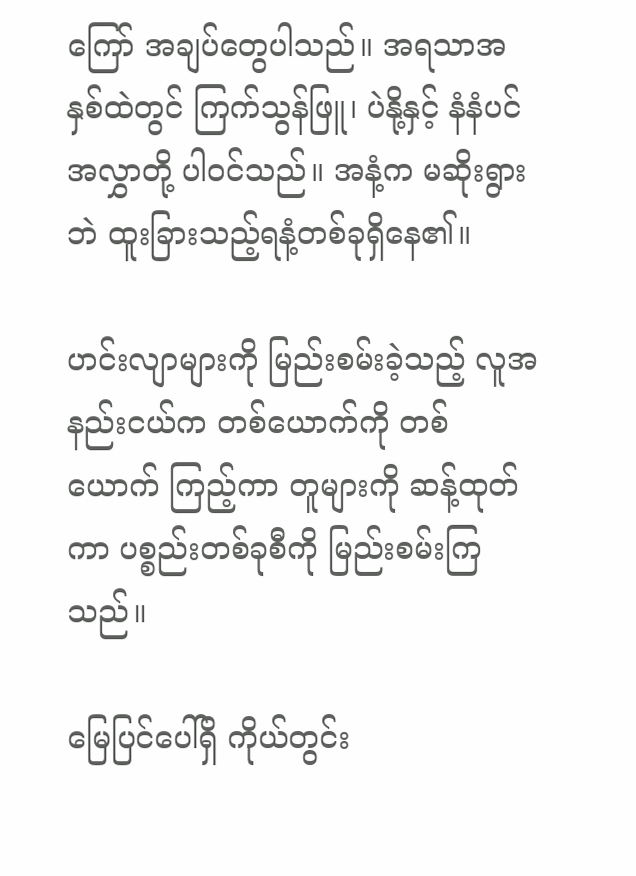ကြော် အချပ်တွေပါသည်။ အရသာအနှစ်ထဲတွင် ကြက်သွန်ဖြူ၊ ပဲနို့နှင့် နံနံပင် အလွှာတို့ ပါဝင်သည်။ အနံ့က မဆိုးရွားဘဲ ထူးခြားသည့်ရနံ့တစ်ခုရှိနေ၏။

ဟင်းလျာများကို မြည်းစမ်းခဲ့သည့် လူအနည်းငယ်က တစ်ယောက်ကို တစ်ယောက် ကြည့်ကာ တူများကို ဆန့်ထုတ်ကာ ပစ္စည်းတစ်ခုစီကို မြည်းစမ်းကြသည်။

မြေပြင်ပေါ်ရှိ ကိုယ်တွင်း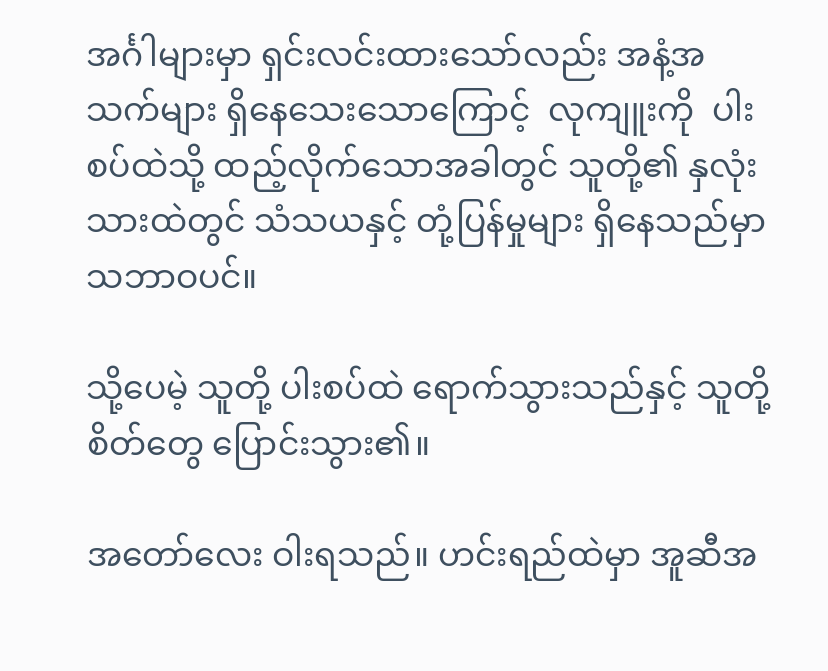အင်္ဂါများမှာ ရှင်းလင်းထားသော်လည်း အနံ့အသက်များ ရှိနေသေးသောကြောင့်  လုကျူးကို  ပါးစပ်ထဲသို့ ထည့်လိုက်သောအခါတွင် သူတို့၏ နှလုံးသားထဲတွင် သံသယနှင့် တုံ့ပြန်မှုများ ရှိနေသည်မှာ သဘာဝပင်။

သို့ပေမဲ့ သူတို့ ပါးစပ်ထဲ ရောက်သွားသည်နှင့် သူတို့ စိတ်တွေ ပြောင်းသွား၏။

အတော်လေး ဝါးရသည်။ ဟင်းရည်ထဲမှာ အူဆီအ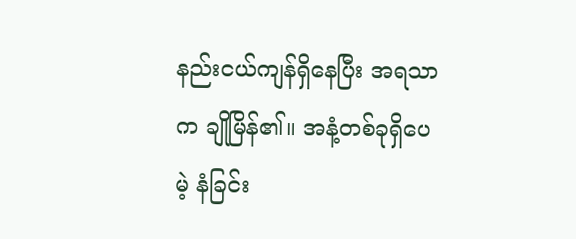နည်းငယ်ကျန်ရှိနေပြီး အရသာက ချိုမြိန်၏။ အနံ့တစ်ခုရှိပေမဲ့ နံခြင်း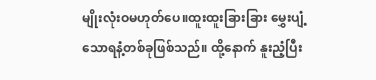မျိုးလုံးဝမဟုတ်ပေ။ထူးထူးခြားခြား မွှေးပျံ့သောရနံ့တစ်ခုဖြစ်သည်။ ထို့နောက် နူးညံ့ပြီး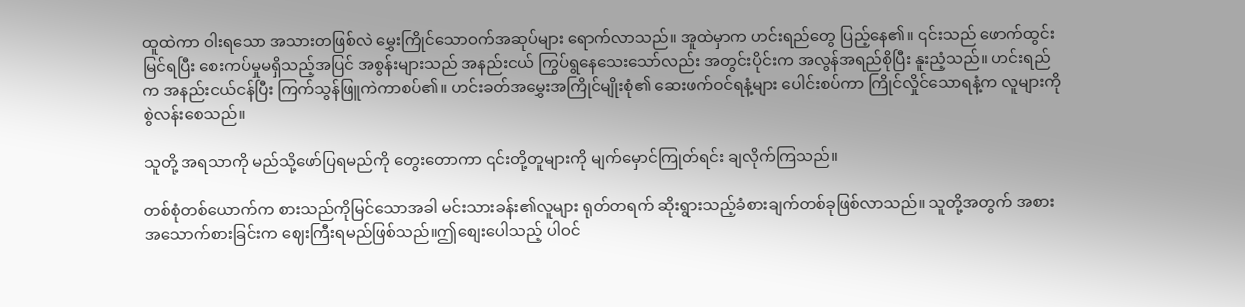ထူထဲကာ ဝါးရသော အသားတဖြစ်လဲ မွှေးကြိုင်သောဝက်အဆုပ်များ ရောက်လာသည်။ အူထဲမှာက ဟင်းရည်တွေ ပြည့်နေ၏။ ၎င်းသည် ဖောက်ထွင်းမြင်ရပြီး စေးကပ်မှုမရှိသည့်အပြင် အစွန်းများသည် အနည်းငယ် ကြွပ်ရွနေသေးသော်လည်း အတွင်းပိုင်းက အလွန်အရည်စိုပြီး နူးညံ့သည်။ ဟင်းရည်က အနည်းငယ်ငန်ပြီး ကြက်သွန်ဖြူကဲကာစပ်၏။ ဟင်းခတ်အမွှေးအကြိုင်မျိုးစုံ၏ ဆေးဖက်ဝင်ရနံ့များ ပေါင်းစပ်ကာ ကြိုင်လှိုင်သောရနံ့က လူများကို စွဲလန်းစေသည်။

သူတို့ အရသာကို မည်သို့ဖော်ပြရမည်ကို တွေးတောကာ ၎င်းတို့တူများကို မျက်မှောင်ကြုတ်ရင်း ချလိုက်ကြသည်။

တစ်စုံတစ်ယောက်က စားသည်ကိုမြင်သောအခါ မင်းသားခန်း၏လူများ ရုတ်တရက် ဆိုးရွားသည့်ခံစားချက်တစ်ခုဖြစ်လာသည်။ သူတို့အတွက် အစားအသောက်စားခြင်းက ဈေးကြီးရမည်ဖြစ်သည်။ဤစျေးပေါသည့် ပါဝင်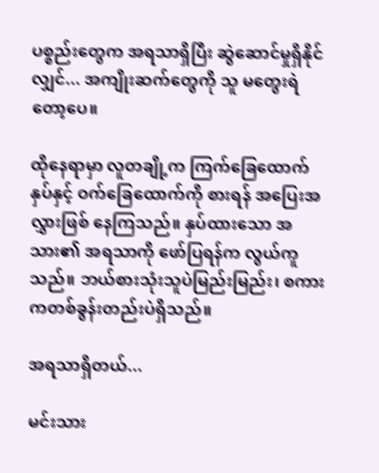ပစ္စည်းတွေက အရသာရှိပြီး ဆွဲဆောင်မှုရှိနိုင်လျှင်... အကျိုးဆက်တွေကို သူ မတွေးရဲတော့ပေ။

ထိုနေရာမှာ လူတချို့က ကြက်ခြေထောက်နှပ်နှင့် ဝက်ခြေထောက်ကို စားရန် အပြေးအလွှားဖြစ် နေကြသည်။ နှပ်ထားသော အသား၏ အရသာကို ဖော်ပြရန်က လွယ်ကူသည်။ ဘယ်စားသုံးသူပဲမြည်းမြည်း၊ စကားကတစ်ခွန်းတည်းပဲရှိသည်။

အရသာရှိတယ်...

မင်းသား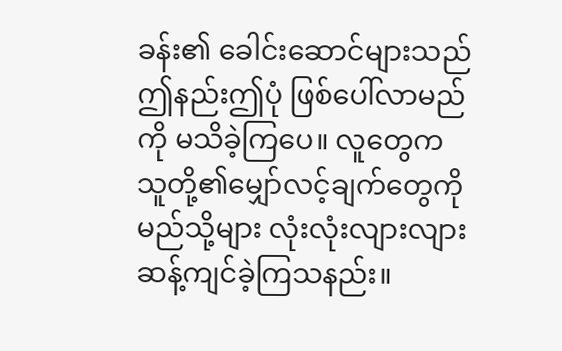ခန်း၏ ခေါင်းဆောင်များသည် ဤနည်းဤပုံ ဖြစ်ပေါ်လာမည်ကို မသိခဲ့ကြပေ။ လူတွေက သူတို့၏မျှော်လင့်ချက်တွေကို မည်သို့များ လုံးလုံးလျားလျား ဆန့်ကျင်ခဲ့ကြသနည်း။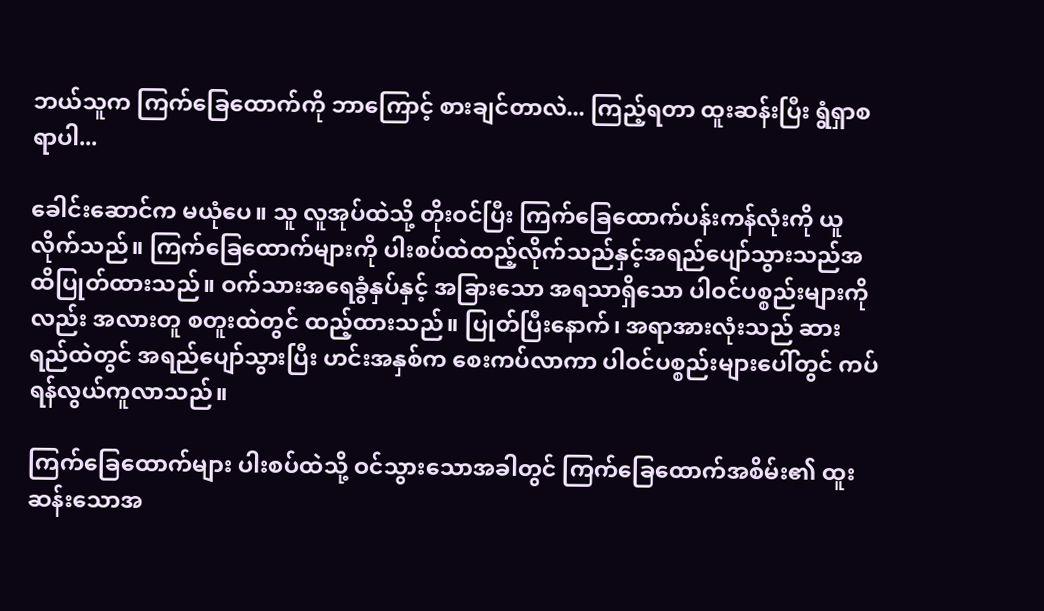ဘယ်သူက ကြက်ခြေထောက်ကို ဘာကြောင့် စားချင်တာလဲ... ကြည့်ရတာ ထူးဆန်းပြီး ရွံရှာစရာပါ...

ခေါင်းဆောင်က မယုံပေ။ သူ လူအုပ်ထဲသို့ တိုးဝင်ပြီး ကြက်ခြေထောက်ပန်းကန်လုံးကို ယူလိုက်သည်။ ကြက်ခြေထောက်များကို ပါးစပ်ထဲထည့်လိုက်သည်နှင့်အရည်ပျော်သွားသည်အထိပြုတ်ထားသည်။ ဝက်သားအရေခွံနှပ်နှင့် အခြားသော အရသာရှိသော ပါဝင်ပစ္စည်းများကိုလည်း အလားတူ စတူးထဲတွင် ထည့်ထားသည်။ ပြုတ်ပြီးနောက်၊ အရာအားလုံးသည် ဆားရည်ထဲတွင် အရည်ပျော်သွားပြီး ဟင်းအနှစ်က စေးကပ်လာကာ ပါဝင်ပစ္စည်းများပေါ်တွင် ကပ်ရန်လွယ်ကူလာသည်။

ကြက်ခြေထောက်များ ပါးစပ်ထဲသို့ ဝင်သွားသောအခါတွင် ကြက်ခြေထောက်အစိမ်း၏ ထူးဆန်းသောအ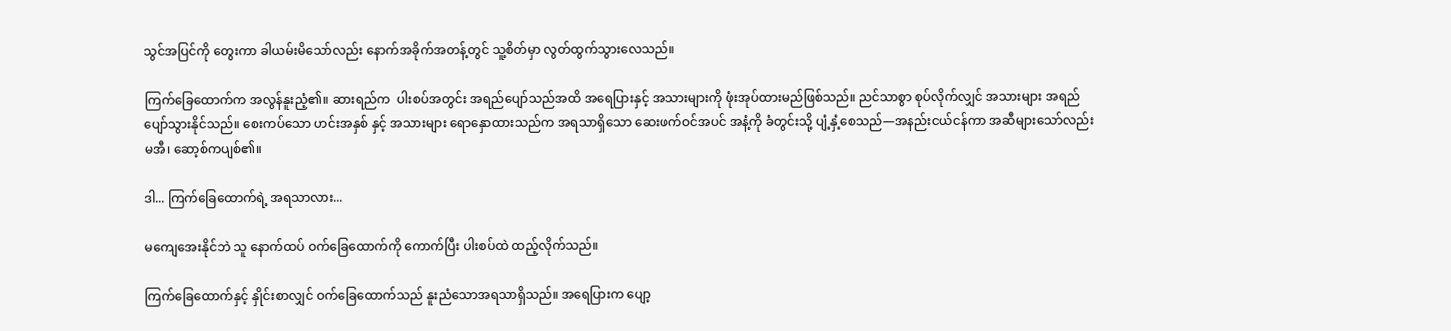သွင်အပြင်ကို တွေးကာ ခါယမ်းမိသော်လည်း နောက်အခိုက်အတန့်တွင် သူ့စိတ်မှာ လွတ်ထွက်သွားလေသည်။

ကြက်ခြေထောက်က အလွန်နူးညံ့၏။ ဆားရည်က  ပါးစပ်အတွင်း အရည်ပျော်သည်အထိ အရေပြားနှင့် အသားများကို ဖုံးအုပ်ထားမည်ဖြစ်သည်။ ညင်သာစွာ စုပ်လိုက်လျှင် အသားများ အရည်ပျော်သွားနိုင်သည်။ စေးကပ်သော ဟင်းအနှစ် နှင့် အသားများ ရောနှောထားသည်က အရသာရှိသော ဆေးဖက်ဝင်အပင် အနံ့ကို ခံတွင်းသို့ ပျံ့နှံ့စေသည်—အနည်းငယ်ငန်ကာ အဆီများသော်လည်း မအီ၊ ဆော့စ်ကပျစ်၏။

ဒါ... ကြက်ခြေထောက်ရဲ့ အရသာလား...

မကျေအေးနိုင်ဘဲ သူ နောက်ထပ် ဝက်ခြေထောက်ကို ကောက်ပြီး ပါးစပ်ထဲ ထည့်လိုက်သည်။

ကြက်ခြေထောက်နှင့် နှိုင်းစာလျှင် ဝက်ခြေထောက်သည် နူးညံသောအရသာရှိသည်။ အရေပြားက ပျော့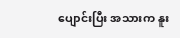ပျောင်းပြီး အသားက နူး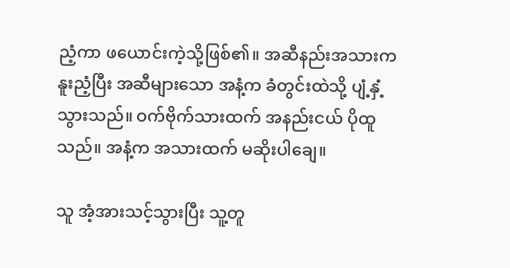ညံ့ကာ ဖယောင်းကဲ့သို့ဖြစ်၏။ အဆီနည်းအသားက နူးညံ့ပြီး အဆီများသော အနံ့က ခံတွင်းထဲသို့ ပျံ့နှံ့သွားသည်။ ဝက်ဗိုက်သားထက် အနည်းငယ် ပိုထူသည်။ အနံ့က အသားထက် မဆိုးပါချေ။

သူ အံ့အားသင့်သွားပြီး သူ့တူ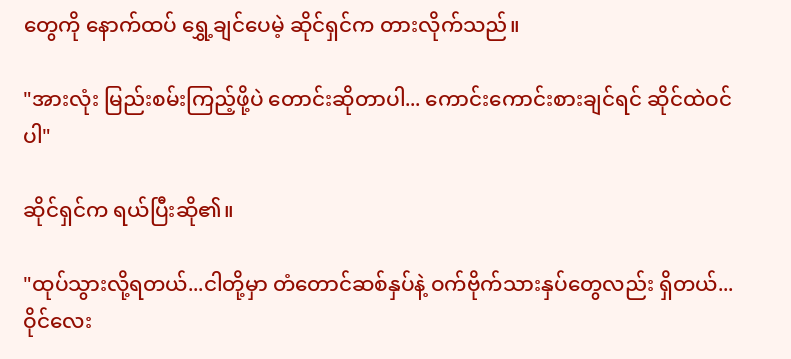တွေကို နောက်ထပ် ရွှေ့ချင်ပေမဲ့ ဆိုင်ရှင်က တားလိုက်သည်။

"အားလုံး မြည်းစမ်းကြည့်ဖို့ပဲ တောင်းဆိုတာပါ... ကောင်းကောင်းစားချင်ရင် ဆိုင်ထဲဝင်ပါ"

ဆိုင်ရှင်က ရယ်ပြီးဆို၏။

"ထုပ်သွားလို့ရတယ်...ငါတို့မှာ တံတောင်ဆစ်နှပ်နဲ့ ဝက်ဗိုက်သားနှပ်တွေလည်း ရှိတယ်...ဝိုင်လေး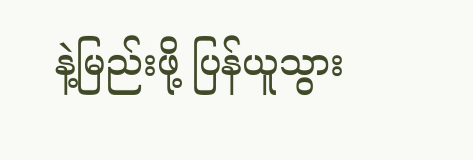နဲ့မြည်းဖို့ ပြန်ယူသွား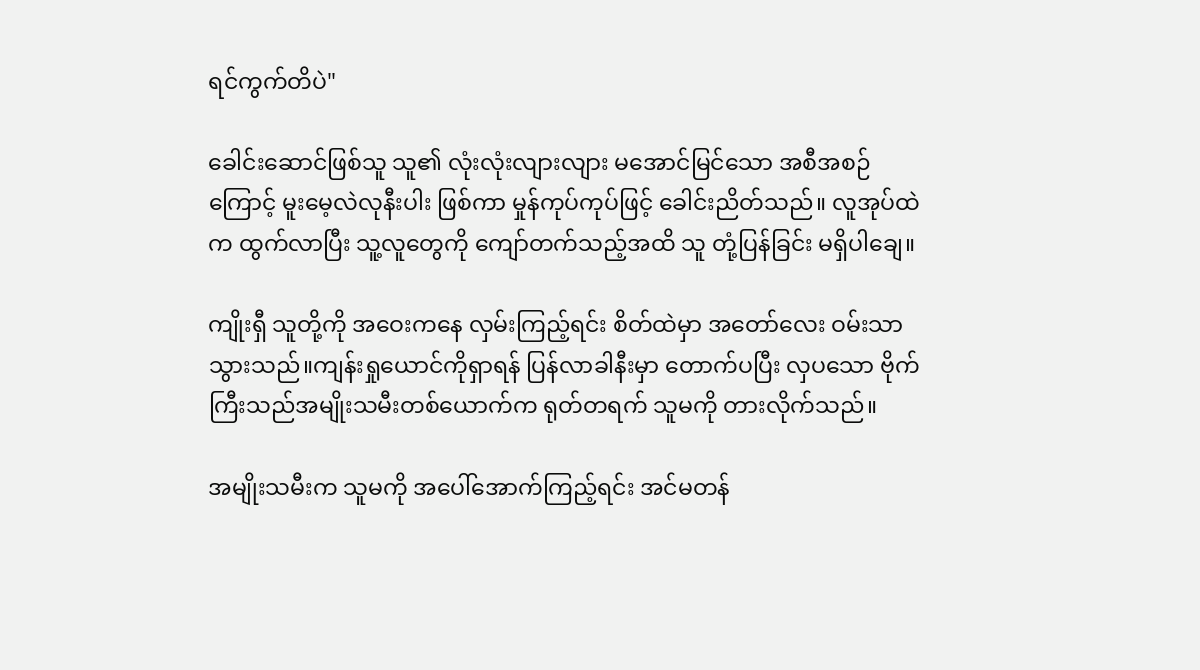ရင်ကွက်တိပဲ"

ခေါင်းဆောင်ဖြစ်သူ သူ၏ လုံးလုံးလျားလျား မအောင်မြင်သော အစီအစဉ်ကြောင့် မူးမေ့လဲလုနီးပါး ဖြစ်ကာ မှုန်ကုပ်ကုပ်ဖြင့် ခေါင်းညိတ်သည်။ လူအုပ်ထဲက ထွက်လာပြီး သူ့လူတွေကို ကျော်တက်သည့်အထိ သူ တုံ့ပြန်ခြင်း မရှိပါချေ။

ကျိုးရှီ သူတို့ကို အဝေးကနေ လှမ်းကြည့်ရင်း စိတ်ထဲမှာ အတော်လေး ဝမ်းသာသွားသည်။ကျန်းရှုယောင်ကိုရှာရန် ပြန်လာခါနီးမှာ တောက်ပပြီး လှပသော ဗိုက်ကြီးသည်အမျိုးသမီးတစ်ယောက်က ရုတ်တရက် သူမကို တားလိုက်သည်။

အမျိုးသမီးက သူမကို အပေါ်အောက်ကြည့်ရင်း အင်မတန်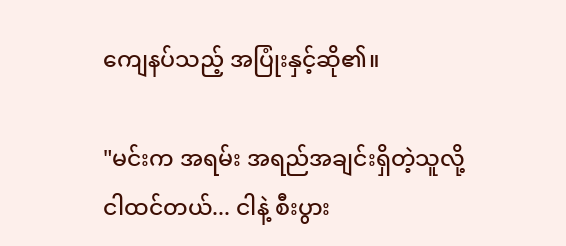ကျေနပ်သည့် အပြုံးနှင့်ဆို၏။

"မင်းက အရမ်း အရည်အချင်းရှိတဲ့သူလို့ ငါထင်တယ်... ငါနဲ့ စီးပွား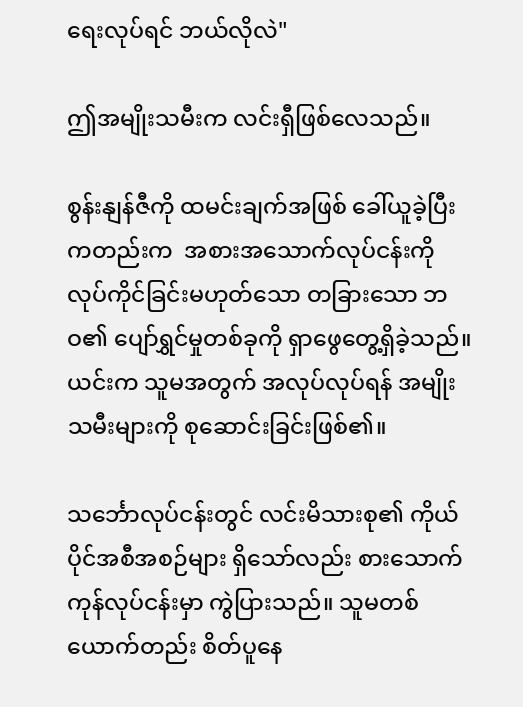ရေးလုပ်ရင် ဘယ်လိုလဲ"

ဤအမျိုးသမီးက လင်းရှီဖြစ်လေသည်။

စွန်းနျန်ဇီကို ထမင်းချက်အဖြစ် ခေါ်ယူခဲ့ပြီးကတည်းက  အစားအသောက်လုပ်ငန်းကို လုပ်ကိုင်ခြင်းမဟုတ်သော တခြားသော ဘဝ၏ ပျော်ရွှင်မှုတစ်ခုကို ရှာဖွေတွေ့ရှိခဲ့သည်။ယင်းက သူမအတွက် အလုပ်လုပ်ရန် အမျိုးသမီးများကို စုဆောင်းခြင်းဖြစ်၏။

သင်္ဘောလုပ်ငန်းတွင် လင်းမိသားစု၏ ကိုယ်ပိုင်အစီအစဉ်များ ရှိသော်လည်း စားသောက်ကုန်လုပ်ငန်းမှာ ကွဲပြားသည်။ သူမတစ်ယောက်တည်း စိတ်ပူနေ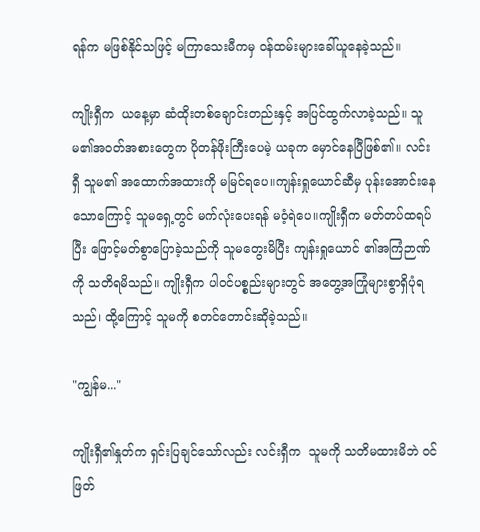ရန်က မဖြစ်နိုင်သဖြင့် မကြာသေးမီကမှ ဝန်ထမ်းများခေါ်ယူနေခဲ့သည်။

ကျိုးရှီက  ယနေ့မှာ ဆံထိုးတစ်ချောင်းတည်းနှင့် အပြင်ထွက်လာခဲ့သည်။ သူမ၏အဝတ်အစားတွေက ပိုတန်ဖိုးကြီးပေမဲ့ ယခုက မှောင်နေပြီဖြစ်၏။ လင်းရှီ သူမ၏ အထောက်အထားကို မမြင်ရပေ။ကျန်းရှုယောင်ဆီမှ ပုန်းအောင်းနေသောကြောင့် သူမရှေ့တွင် မက်လုံးပေးရန် မဝံ့ရဲပေ။ကျိုးရှီက မတ်တပ်ထရပ်ပြီး ဖြောင့်မတ်စွာပြောခဲ့သည်ကို သူမတွေးမိပြီး ကျန်းရှုယောင် ၏အကြံဉာဏ်ကို သတိရမိသည်။ ကျိုးရှီက ပါဝင်ပစ္စည်းများတွင် အတွေ့အကြုံများစွာရှိပုံရသည်၊ ထို့ကြောင့် သူမကို စတင်တောင်းဆိုခဲ့သည်။

"ကျွန်မ..."

ကျိုးရှီ၏နှုတ်က ရှင်းပြချင်သော်လည်း လင်းရှီက  သူမကို သတိမထားမိဘဲ ဝင်ဖြတ်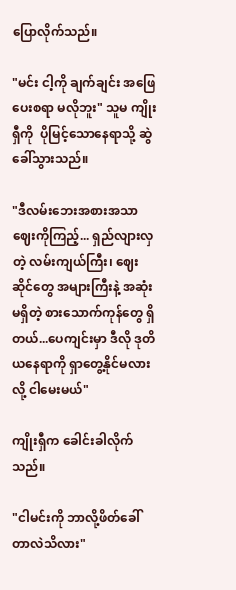ပြောလိုက်သည်။

"မင်း ငါ့ကို ချက်ချင်း အဖြေပေးစရာ မလိုဘူး" သူမ ကျိုးရှီကို  ပိုမြင့်သောနေရာသို့ ဆွဲခေါ်သွားသည်။

"ဒီလမ်းဘေးအစားအသာဈေးကိုကြည့်... ရှည်လျားလှတဲ့ လမ်းကျယ်ကြီး၊ ဈေးဆိုင်တွေ အများကြီးနဲ့ အဆုံးမရှိတဲ့ စားသောက်ကုန်တွေ ရှိတယ်...ပေကျင်းမှာ ဒီလို ဒုတိယနေရာကို ရှာတွေ့နိုင်မလားလို့ ငါမေးမယ်"

ကျိုးရှီက ခေါင်းခါလိုက်သည်။

"ငါမင်းကို ဘာလို့ဖိတ်ခေါ်တာလဲသိလား"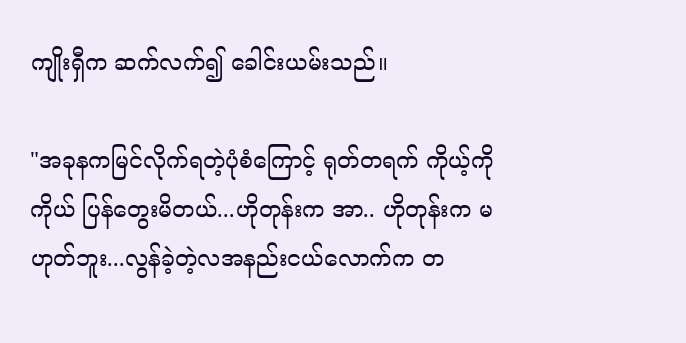ကျိုးရှီက ဆက်လက်၍ ခေါင်းယမ်းသည်။

"အခုနကမြင်လိုက်ရတဲ့ပုံစံကြောင့် ရုတ်တရက် ကိုယ့်ကိုကိုယ် ပြန်တွေးမိတယ်...ဟိုတုန်းက အာ.. ဟိုတုန်းက မဟုတ်ဘူး...လွန်ခဲ့တဲ့လအနည်းငယ်လောက်က တ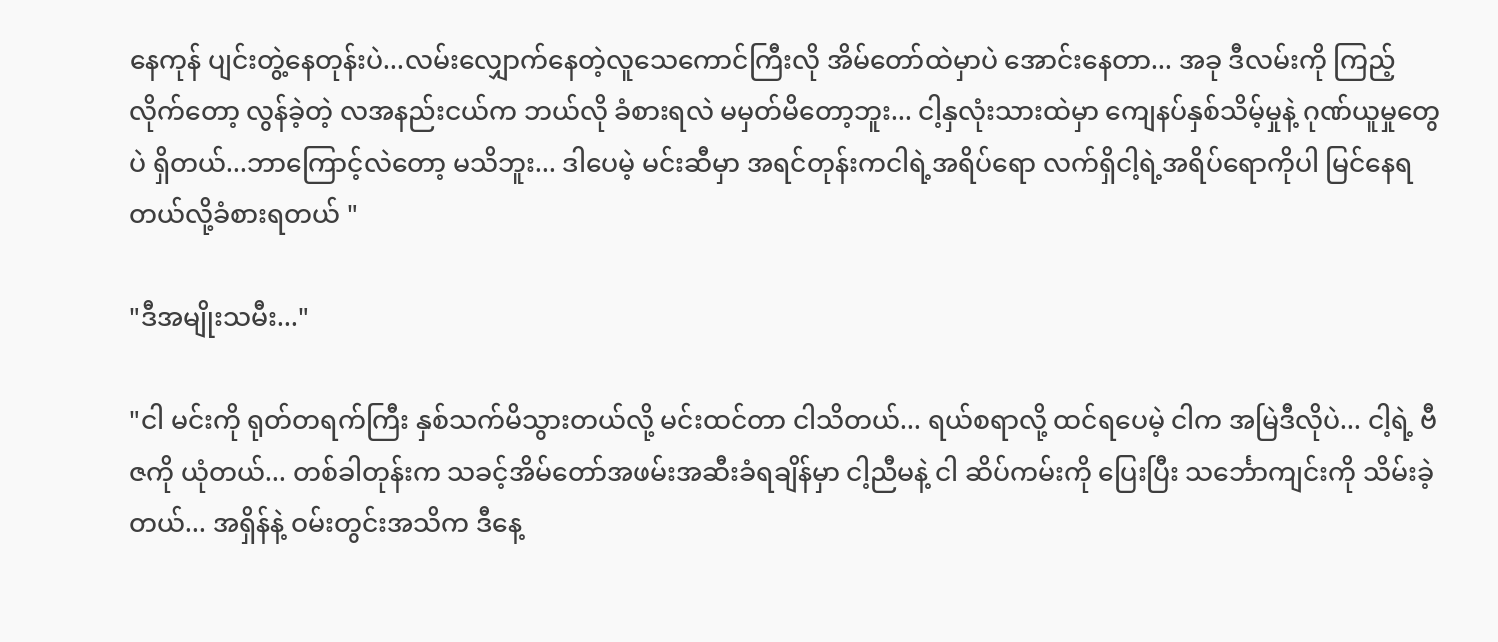နေကုန် ပျင်းတွဲ့နေတုန်းပဲ...လမ်းလျှောက်နေတဲ့လူသေကောင်ကြီးလို အိမ်တော်ထဲမှာပဲ အောင်းနေတာ... အခု ဒီလမ်းကို ကြည့်လိုက်တော့ လွန်ခဲ့တဲ့ လအနည်းငယ်က ဘယ်လို ခံစားရလဲ မမှတ်မိတော့ဘူး... ငါ့နှလုံးသားထဲမှာ ကျေနပ်နှစ်သိမ့်မှုနဲ့ ဂုဏ်ယူမှုတွေပဲ ရှိတယ်...ဘာကြောင့်လဲတော့ မသိဘူး... ဒါပေမဲ့ မင်းဆီမှာ အရင်တုန်းကငါရဲ့အရိပ်ရော လက်ရှိငါ့ရဲ့အရိပ်ရောကိုပါ မြင်နေရတယ်လို့ခံစားရတယ် "

"ဒီအမျိုးသမီး..."

"ငါ မင်းကို ရုတ်တရက်ကြီး နှစ်သက်မိသွားတယ်လို့ မင်းထင်တာ ငါသိတယ်... ရယ်စရာလို့ ထင်ရပေမဲ့ ငါက အမြဲဒီလိုပဲ... ငါ့ရဲ့ ဗီဇကို ယုံတယ်... တစ်ခါတုန်းက သခင့်အိမ်တော်အဖမ်းအဆီးခံရချိန်မှာ ငါ့ညီမနဲ့ ငါ ဆိပ်ကမ်းကို ပြေးပြီး သင်္ဘောကျင်းကို သိမ်းခဲ့တယ်... အရှိန်နဲ့ ဝမ်းတွင်းအသိက ဒီနေ့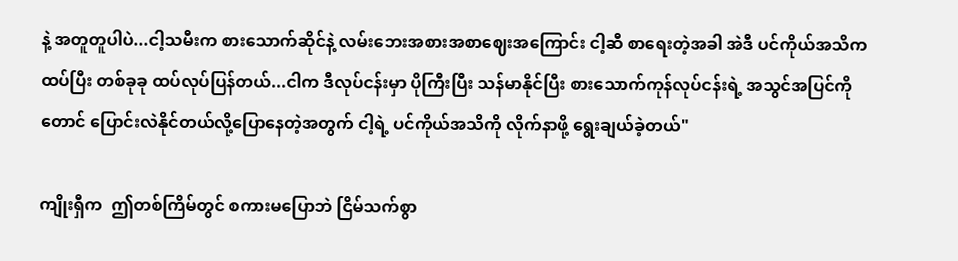နဲ့ အတူတူပါပဲ...ငါ့သမီးက စားသောက်ဆိုင်နဲ့ လမ်းဘေးအစားအစာဈေးအကြောင်း ငါ့ဆီ စာရေးတဲ့အခါ အဲဒီ ပင်ကိုယ်အသိက ထပ်ပြီး တစ်ခုခု ထပ်လုပ်ပြန်တယ်...ငါက ဒီလုပ်ငန်းမှာ ပိုကြီးပြီး သန်မာနိုင်ပြီး စားသောက်ကုန်လုပ်ငန်းရဲ့ အသွင်အပြင်ကိုတောင် ပြောင်းလဲနိုင်တယ်လို့ပြောနေတဲ့အတွက် ငါ့ရဲ့ ပင်ကိုယ်အသိကို လိုက်နာဖို့ ရွေးချယ်ခဲ့တယ်"

ကျိုးရှီက  ဤတစ်ကြိမ်တွင် စကားမပြောဘဲ ငြိမ်သက်စွာ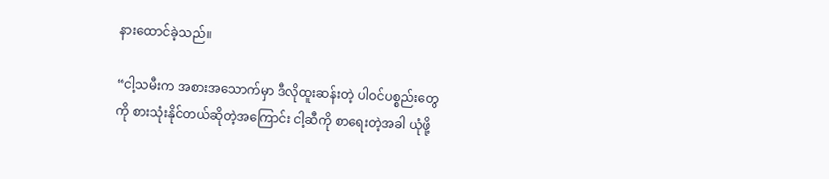နားထောင်ခဲ့သည်။

“ငါ့သမီးက အစားအသောက်မှာ ဒီလိုထူးဆန်းတဲ့ ပါဝင်ပစ္စည်းတွေကို စားသုံးနိုင်တယ်ဆိုတဲ့အကြောင်း ငါ့ဆီကို စာရေးတဲ့အခါ ယုံဖို့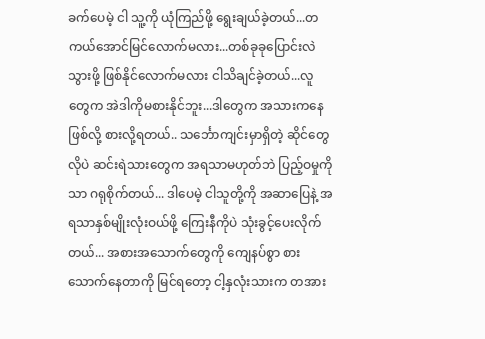ခက်ပေမဲ့ ငါ သူ့ကို ယုံကြည်ဖို့ ရွေးချယ်ခဲ့တယ်...တကယ်အောင်မြင်လောက်မလား...တစ်ခုခုပြောင်းလဲသွားဖို့ ဖြစ်နိုင်လောက်မလား ငါသိချင်ခဲ့တယ်...လူတွေက အဲဒါကိုမစားနိုင်ဘူး...ဒါတွေက အသားကနေဖြစ်လို့ စားလို့ရတယ်.. သင်္ဘောကျင်းမှာရှိတဲ့ ဆိုင်တွေလိုပဲ ဆင်းရဲသားတွေက အရသာမဟုတ်ဘဲ ပြည့်ဝမှုကိုသာ ဂရုစိုက်တယ်... ဒါပေမဲ့ ငါသူတို့ကို အဆာပြေနဲ့ အရသာနှစ်မျိုးလုံးဝယ်ဖို့ ကြေးနီကိုပဲ သုံးခွင့်ပေးလိုက်တယ်... အစားအသောက်တွေကို ကျေနပ်စွာ စားသောက်နေတာကို မြင်ရတော့ ငါ့နှလုံးသားက တအား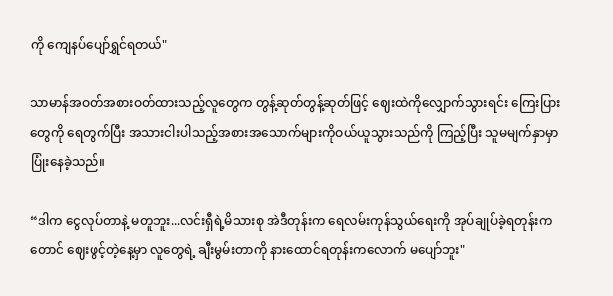ကို ကျေနပ်ပျော်ရွှင်ရတယ်"

သာမာန်အဝတ်အစားဝတ်ထားသည့်လူတွေက တွန့်ဆုတ်တွန့်ဆုတ်ဖြင့် ဈေးထဲကိုလျှောက်သွားရင်း ကြေးပြားတွေကို ရေတွက်ပြီး အသားငါးပါသည့်အစားအသောက်များကိုဝယ်ယူသွားသည်ကို ကြည့်ပြီး သူမမျက်နှာမှာ ပြုံးနေခဲ့သည်။

“ဒါက ငွေလုပ်တာနဲ့ မတူဘူး...လင်းရှီရဲ့မိသားစု အဲဒီတုန်းက ရေလမ်းကုန်သွယ်ရေးကို အုပ်ချုပ်ခဲ့ရတုန်းကတောင် ဈေးဖွင့်တဲ့နေ့မှာ လူတွေရဲ့ ချီးမွမ်းတာကို နားထောင်ရတုန်းကလောက် မပျော်ဘူး"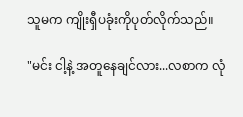သူမက ကျိုးရှီပခုံးကိုပုတ်လိုက်သည်။

"မင်း ငါ့နဲ့ အတူနေချင်လား...လစာက လုံ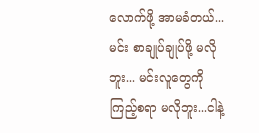လောက်ဖို့ အာမခံတယ်...မင်း စာချုပ်ချုပ်ဖို့ မလိုဘူး... မင်းလူတွေကို ကြည့်စရာ မလိုဘူး...ငါနဲ့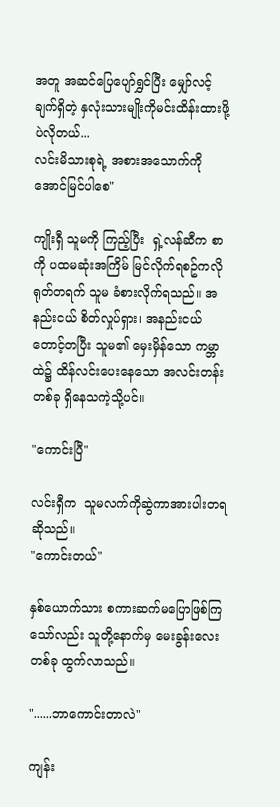အတူ အဆင်ပြေပျော်ရွှင်ပြီး မျှော်လင့်ချက်ရှိတဲ့ နှလုံးသားမျိုးကိုမင်းထိန်းထားဖို့ပဲလိုတယ်...
လင်းမိသားစုရဲ့ အစားအသောက်ကို အောင်မြင်ပါစေ"

ကျိုးရှီ သူမကို ကြည့်ပြီး  ရှဲ့လန်ဆီက စာကို ပထမဆုံးအကြိမ် မြင်လိုက်ရစဥ်ကလို ရုတ်တရက် သူမ ခံစားလိုက်ရသည်။ အနည်းငယ် စိတ်လှုပ်ရှား၊ အနည်းငယ် တောင့်တပြီး သူမ၏ မှေးမှိန်သော ကမ္ဘာထဲ၌ ထိန်လင်းပေးနေသော အလင်းတန်းတစ်ခု ရှိနေသကဲ့သို့ပင်။

"ကောင်းပြီ"

လင်းရှီက  သူမလက်ကိုဆွဲကာအားပါးတရဆိုသည်။
"ကောင်းတယ်"

နှစ်ယောက်သား စကားဆက်မပြောဖြစ်ကြသော်လည်း သူတို့နောက်မှ မေးခွန်းလေးတစ်ခု ထွက်လာသည်။

"......ဘာကောင်းတာလဲ"

ကျန်း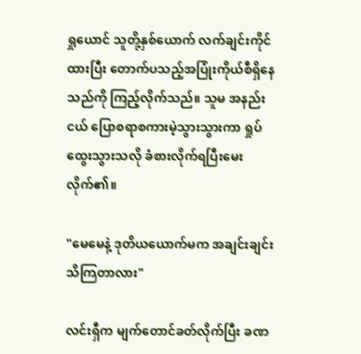ရှုယောင် သူတို့နှစ်ယောက် လက်ချင်းကိုင်ထားပြီး တောက်ပသည့်အပြုံးကိုယ်စီရှိနေသည်ကို ကြည့်လိုက်သည်။ သူမ အနည်းငယ် ပြောစရာစကားမဲ့သွားသွားကာ ရှုပ်ထွေးသွားသလို ခံစားလိုက်ရပြီးမေးလိုက်၏။

"မေမေနဲ့ ဒုတိယယောက်မက အချင်းချင်း သိကြတာလား"

လင်းရှီက မျက်တောင်ခတ်လိုက်ပြီး ခဏ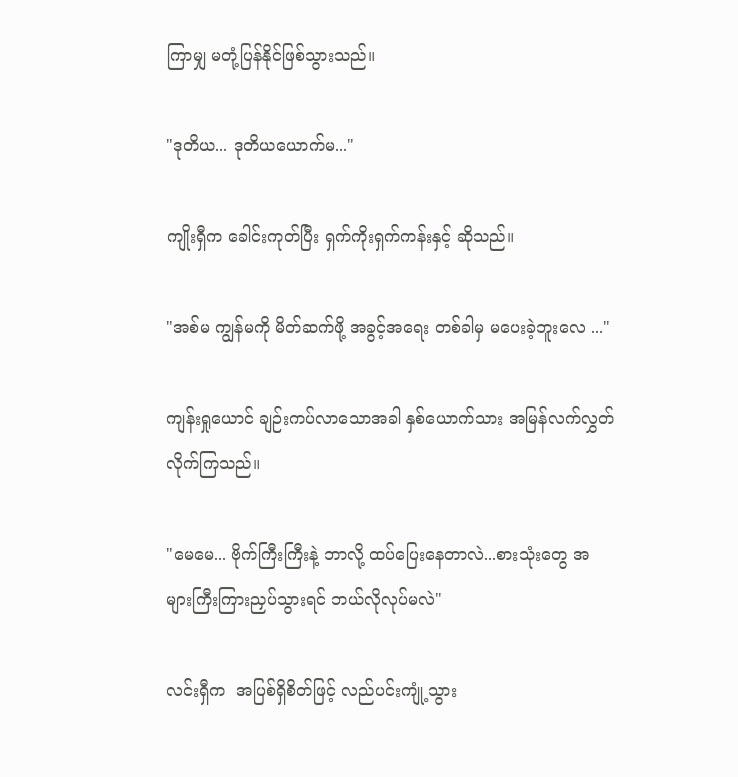ကြာမျှ မတုံ့ပြန်နိုင်ဖြစ်သွားသည်။

"ဒုတိယ... ဒုတိယယောက်မ..."

ကျိုးရှီက ခေါင်းကုတ်ပြီး ရှက်ကိုးရှက်ကန်းနှင့် ဆိုသည်။

"အစ်မ ကျွန်မကို မိတ်ဆက်ဖို့ အခွင့်အရေး တစ်ခါမှ မပေးခဲ့ဘူးလေ ..."

ကျန်းရှုယောင် ချဉ်းကပ်လာသောအခါ နှစ်ယောက်သား အမြန်လက်လွှတ်လိုက်ကြသည်။

"မေမေ... ဗိုက်ကြီးကြီးနဲ့ ဘာလို့ ထပ်ပြေးနေတာလဲ...စားသုံးတွေ အများကြီးကြားညှပ်သွားရင် ဘယ်လိုလုပ်မလဲ"

လင်းရှီက  အပြစ်ရှိစိတ်ဖြင့် လည်ပင်းကျုံ့သွား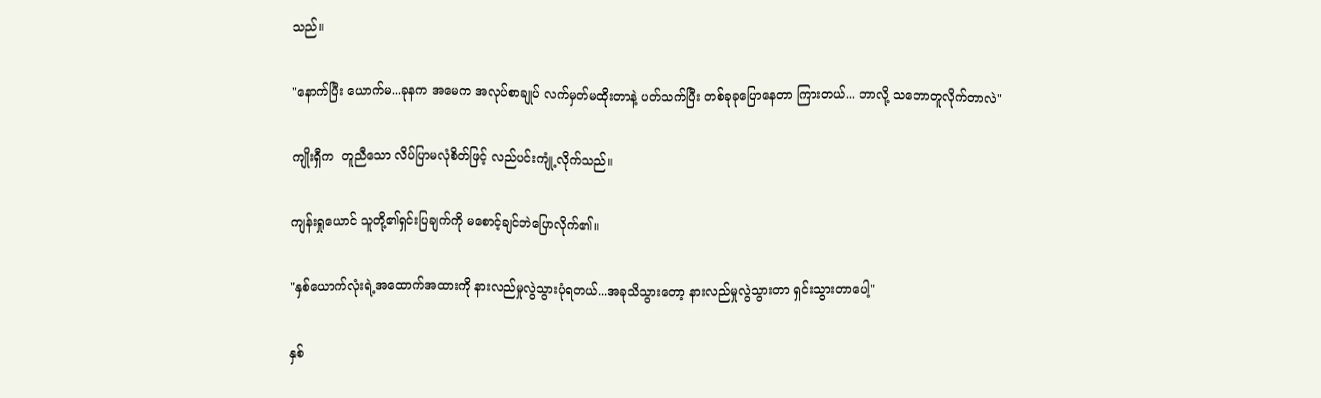သည်။

"နောက်ပြီး ယောက်မ...ခုနက အမေက အလုပ်စာချုပ် လက်မှတ်မထိုးတာနဲ့ ပတ်သက်ပြီး တစ်ခုခုပြောနေတာ ကြားတယ်... ဘာလို့ သဘောတူလိုက်တာလဲ"

ကျိုးရှီက  တူညီသော လိပ်ပြာမလုံစိတ်ဖြင့် လည်ပင်းကျုံ့လိုက်သည်။

ကျန်းရှုယောင် သူတို့၏ရှင်းပြချက်ကို မစောင့်ချင်ဘဲပြောလိုက်၏။

"နှစ်ယောက်လုံးရဲ့အထောက်အထားကို နားလည်မှုလွဲသွားပုံရတယ်...အခုသိသွားတော့ နားလည်မှုလွဲသွားတာ ရှင်းသွားတာပေါ့"

နှစ်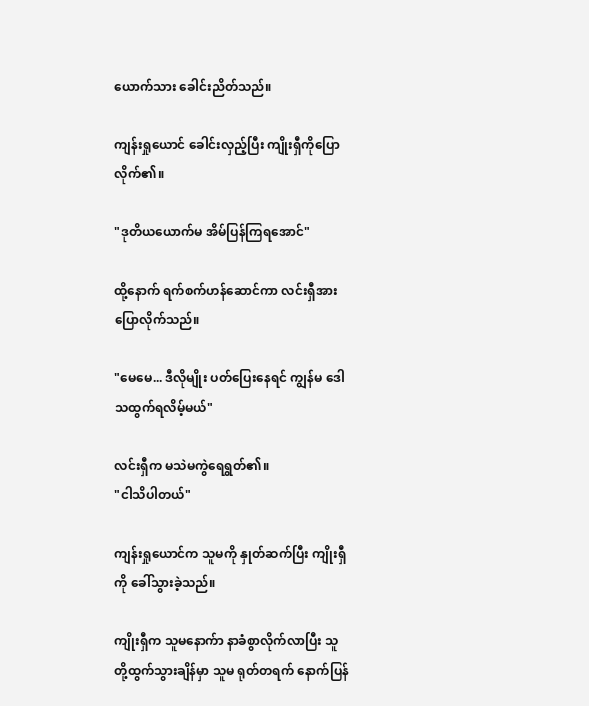ယောက်သား ခေါင်းညိတ်သည်။

ကျန်းရှုယောင် ခေါင်းလှည့်ပြီး ကျိုးရှီကိုပြောလိုက်၏။

"ဒုတိယယောက်မ အိမ်ပြန်ကြရအောင်"

ထို့နောက် ရက်စက်ဟန်ဆောင်ကာ လင်းရှီအားပြောလိုက်သည်။

"မေမေ... ဒီလိုမျိုး ပတ်ပြေးနေရင် ကျွန်မ ဒေါသထွက်ရလိမ့်မယ်"

လင်းရှီက မသဲမကွဲရေရွတ်၏။
"ငါသိပါတယ်"

ကျန်းရှုယောင်က သူမကို နှုတ်ဆက်ပြီး ကျိုးရှီကို ခေါ်သွားခဲ့သည်။

ကျိုးရှီက သူမနောက်ာ နာခံစွာလိုက်လာပြီး သူတို့ထွက်သွားချိန်မှာ သူမ ရုတ်တရက် နောက်ပြန်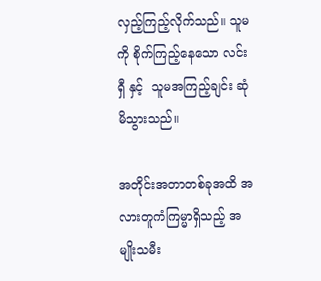လှည့်ကြည့်လိုက်သည်။ သူမကို စိုက်ကြည့်နေသော လင်းရှီ နှင့်  သူမအကြည့်ချင်း ဆုံမိသွားသည်။

အတိုင်းအတာတစ်ခုအထိ အလားတူကံကြမ္မာရှိသည့် အမျိုးသမီး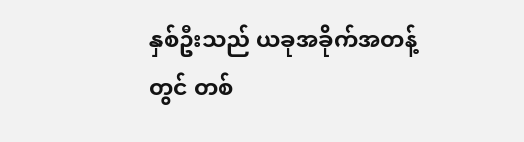နှစ်ဦးသည် ယခုအခိုက်အတန့်တွင် တစ်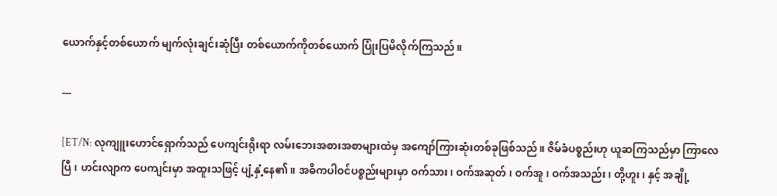ယောက်နှင့်တစ်ယောက် မျက်လုံးချင်းဆုံပြီး တစ်ယောက်ကိုတစ်ယောက် ပြုံးပြမိလိုက်ကြသည်။

---

[ET/N: လုကျူးဟောင်ရှောက်သည် ပေကျင်းရိုးရာ လမ်းဘေးအစားအစာများထဲမှ အကျော်ကြားဆုံးတစ်ခုဖြစ်သည်။ ဇိမ်ခံပစ္စည်းဟု ယူဆကြသည်မှာ ကြာလေပြီ၊ ဟင်းလျာက ပေကျင်းမှာ အထူးသဖြင့် ပျံ့နှံ့နေ၏။ အဓိကပါဝင်ပစ္စည်းများမှာ ဝက်သား၊ ဝက်အဆုတ်၊ ဝက်အူ၊ ဝက်အသည်း၊ တို့ဟူး၊ နှင့် အချို့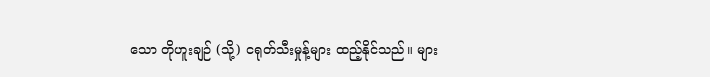သော တိုဟူးချဉ် (သို့) ငရုတ်သီးမှုန့်များ ထည့်နိုင်သည်။ များ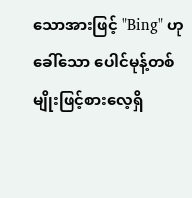သောအားဖြင့် "Bing" ဟုခေါ်သော ပေါင်မုန့်တစ်မျိုးဖြင့်စားလေ့ရှိ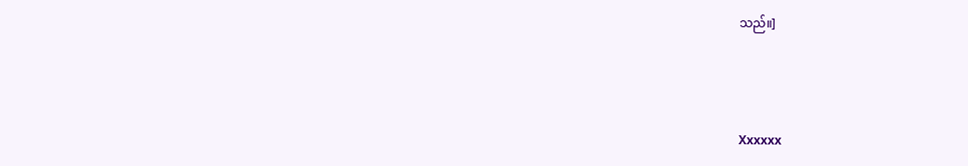သည်။]



Xxxxxx